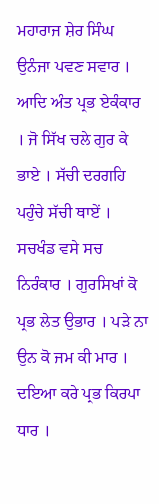ਮਹਾਰਾਜ ਸ਼ੇਰ ਸਿੰਘ ਉਨੰਜਾ ਪਵਣ ਸਵਾਰ । ਆਦਿ ਅੰਤ ਪ੍ਰਭ ਏਕੰਕਾਰ । ਜੋ ਸਿੱਖ ਚਲੇ ਗੁਰ ਕੇ ਭਾਏ । ਸੱਚੀ ਦਰਗਹਿ ਪਹੁੰਚੇ ਸੱਚੀ ਥਾਏਂ । ਸਚਖੰਡ ਵਸੇ ਸਚ ਨਿਰੰਕਾਰ । ਗੁਰਸਿਖਾਂ ਕੋ ਪ੍ਰਭ ਲੇਤ ਉਭਾਰ । ਪੜੇ ਨਾ ਉਨ ਕੋ ਜਮ ਕੀ ਮਾਰ । ਦਇਆ ਕਰੇ ਪ੍ਰਭ ਕਿਰਪਾ ਧਾਰ ।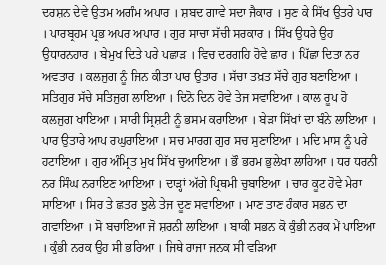ਦਰਸ਼ਨ ਦੇਵੇ ਉਤਮ ਅਗੰਮ ਅਪਾਰ । ਸ਼ਬਦ ਗਾਵੇ ਸਦਾ ਜੈਕਾਰ । ਸੁਣ ਕੇ ਸਿੱਖ ਉਤਰੇ ਪਾਰ । ਪਾਰਬ੍ਰਹਮ ਪ੍ਰਭ ਅਪਰ ਅਪਾਰ । ਗੁਰ ਸਾਚਾ ਸੱਚੀ ਸਰਕਾਰ । ਸਿੱਖ ਉਧਰੇ ਉਹ ਉਧਾਰਨਹਾਰ । ਬੇਮੁਖ ਦਿਤੇ ਪਰੇ ਪਛਾੜ । ਵਿਚ ਦਰਗਹਿ ਹੋਵੇ ਛਾਰ । ਪਿੱਛਾ ਦਿਤਾ ਨਰ ਅਵਤਾਰ । ਕਲਜੁਗ ਨੂੰ ਜਿਨ ਕੀਤਾ ਪਾਰ ਉਤਾਰ । ਸੱਚਾ ਤਖ਼ਤ ਸੱਚੇ ਗੁਰ ਬਣਾਇਆ । ਸਤਿਗੁਰ ਸੱਚੇ ਸਤਿਜੁਗ ਲਾਇਆ । ਦਿਨੋ ਦਿਨ ਹੋਵੇ ਤੇਜ ਸਵਾਇਆ । ਕਾਲ ਰੂਪ ਹੋ ਕਲਜੁਗ ਖਾਇਆ । ਸਾਰੀ ਸ੍ਰਿਸ਼ਟੀ ਨੂੰ ਭਸਮ ਕਰਾਇਆ । ਬੇੜਾ ਸਿੱਖਾਂ ਦਾ ਬੰਨੇ ਲਾਇਆ । ਪਾਰ ਉਤਾਰੇ ਆਪ ਰਘੁਰਾਇਆ । ਸਚ ਮਾਰਗ ਗੁਰ ਸਚ ਸੁਣਾਇਆ । ਮਦਿ ਮਾਸ ਨੂੰ ਪਰੇ ਹਟਾਇਆ । ਗੁਰ ਅੰਮ੍ਰਿਤ ਮੁਖ ਸਿੱਖ ਚੁਆਇਆ । ਭੌ ਭਰਮ ਭੁਲੇਖਾ ਲਾਹਿਆ । ਧਰ ਧਰਨੀ ਨਰ ਸਿੰਘ ਨਰਾਇਣ ਆਇਆ । ਦਾੜ੍ਹਾਂ ਅੱਗੇ ਪ੍ਰਿਥਮੀ ਚੁਬਾਇਆ । ਚਾਰ ਕੂਟ ਹੋਵੇ ਮੇਰਾ ਸਾਇਆ । ਸਿਰ ਤੇ ਛਤਰ ਝੁਲੇ ਤੇਜ ਦੂਣ ਸਵਾਇਆ । ਮਾਣ ਤਾਣ ਹੰਕਾਰ ਸਭਨ ਦਾ ਗਵਾਇਆ । ਸੋ ਬਚਾਇਆ ਜੋ ਸ਼ਰਨੀ ਲਾਇਆ । ਬਾਕੀ ਸਭਨ ਕੋ ਕੁੰਭੀ ਨਰਕ ਮੇਂ ਪਾਇਆ । ਕੁੰਭੀ ਨਰਕ ਉਹ ਸੀ ਭਰਿਆ । ਜਿਥੇ ਰਾਜਾ ਜਨਕ ਸੀ ਵੜਿਆ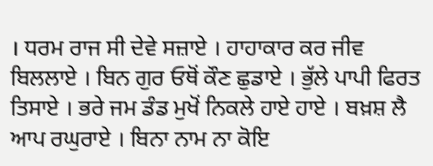। ਧਰਮ ਰਾਜ ਸੀ ਦੇਵੇ ਸਜ਼ਾਏ । ਹਾਹਾਕਾਰ ਕਰ ਜੀਵ ਬਿਲਲਾਏ । ਬਿਨ ਗੁਰ ਓਥੋਂ ਕੌਣ ਛੁਡਾਏ । ਭੁੱਲੇ ਪਾਪੀ ਫਿਰਤ ਤਿਸਾਏ । ਭਰੇ ਜਮ ਡੰਡ ਮੁਖੋਂ ਨਿਕਲੇ ਹਾਏ ਹਾਏ । ਬਖ਼ਸ਼ ਲੈ ਆਪ ਰਘੁਰਾਏ । ਬਿਨਾ ਨਾਮ ਨਾ ਕੋਇ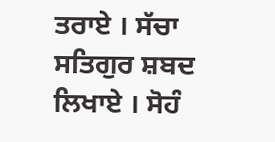ਤਰਾਏ । ਸੱਚਾ ਸਤਿਗੁਰ ਸ਼ਬਦ ਲਿਖਾਏ । ਸੋਹੰ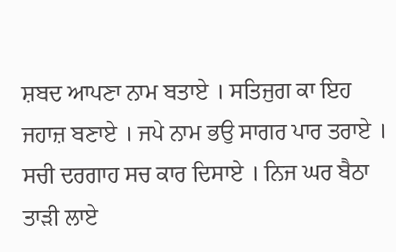ਸ਼ਬਦ ਆਪਣਾ ਨਾਮ ਬਤਾਏ । ਸਤਿਜੁਗ ਕਾ ਇਹ ਜਹਾਜ਼ ਬਣਾਏ । ਜਪੇ ਨਾਮ ਭਉ ਸਾਗਰ ਪਾਰ ਤਰਾਏ । ਸਚੀ ਦਰਗਾਹ ਸਚ ਕਾਰ ਦਿਸਾਏ । ਨਿਜ ਘਰ ਬੈਠਾ ਤਾੜੀ ਲਾਏ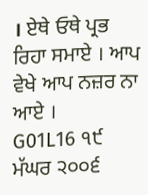। ਏਥੇ ਓਥੇ ਪ੍ਰਭ ਰਿਹਾ ਸਮਾਏ । ਆਪ ਵੇਖੇ ਆਪ ਨਜ਼ਰ ਨਾ ਆਏ ।
G01L16 ੧੯ ਮੱਘਰ ੨੦੦੬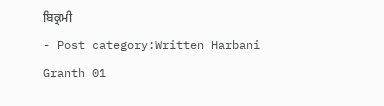ਬਿਕ੍ਰਮੀ
- Post category:Written Harbani Granth 01